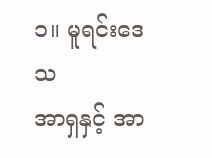၁။ မူရင်းဒေသ
အာရှနှင့် အာ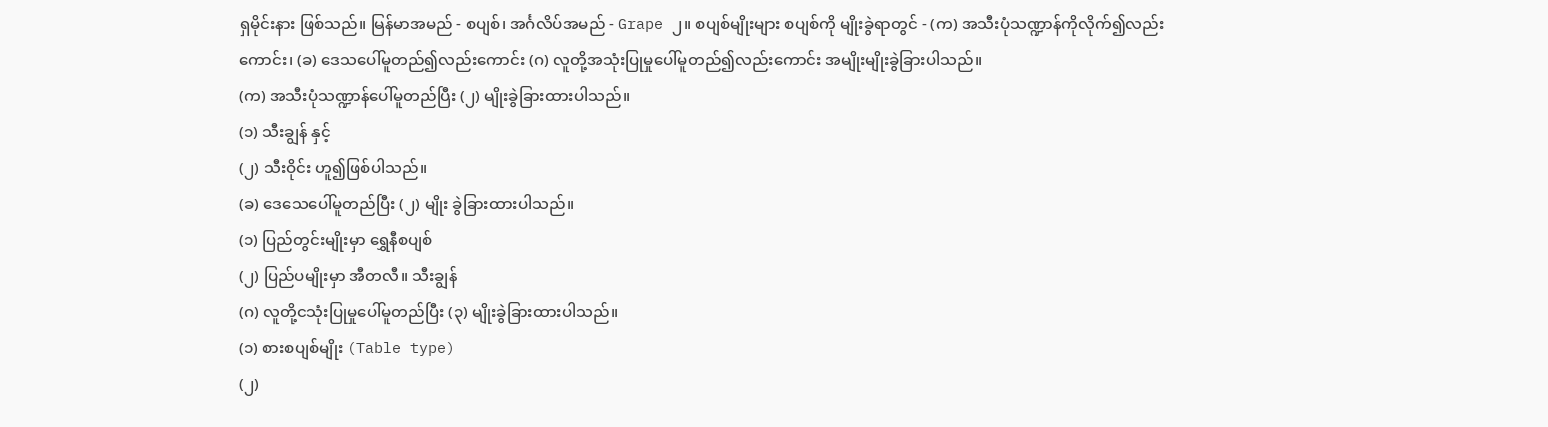ရှမိုင်းနား ဖြစ်သည်။ မြန်မာအမည် - စပျစ်၊ အင်္ဂလိပ်အမည် - Grape ၂။ စပျစ်မျိုးများ စပျစ်ကို မျိုးခွဲရာတွင် - (က) အသီးပုံသဏ္ဍာန်ကိုလိုက်၍လည်းကောင်း၊ (ခ) ဒေသပေါ်မူတည်၍လည်းကောင်း (ဂ) လူတို့အသုံးပြုမှုပေါ်မူတည်၍လည်းကောင်း အမျိုးမျိုးခွဲခြားပါသည်။
(က) အသီးပုံသဏ္ဍာန်ပေါ်မူတည်ပြီး (၂) မျိုးခွဲခြားထားပါသည်။
(၁) သီးချွန် နှင့်
(၂) သီးဝိုင်း ဟူ၍ဖြစ်ပါသည်။
(ခ) ဒေသေပေါ်မူတည်ပြီး (၂) မျိုး ခွဲခြားထားပါသည်။
(၁) ပြည်တွင်းမျိုးမှာ ရွှေနီစပျစ်
(၂) ပြည်ပမျိုးမှာ အီတလီ။ သီးချွန်
(ဂ) လူတို့ငသုံးပြုမှုပေါ်မူတည်ပြီး (၃) မျိုးခွဲခြားထားပါသည်။
(၁) စားစပျစ်မျိုး (Table type)
(၂)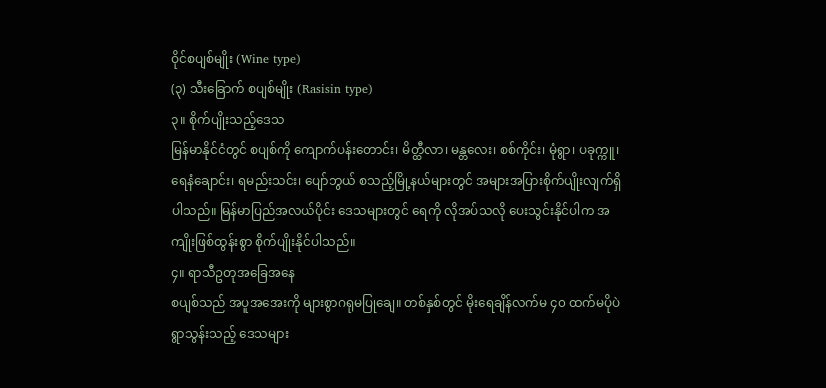ဝိုင်စပျစ်မျိုး (Wine type)
(၃) သီးခြောက် စပျစ်မျိုး (Rasisin type)
၃။ စိုက်ပျိုးသည့်ဒေသ
မြန်မာနိုင်ငံတွင် စပျစ်ကို ကျောက်ပန်းတောင်း၊ မိတ္ထီလာ၊ မန္တလေး၊ စစ်ကိုင်း၊ မုံရွာ၊ ပခုက္ကူ၊ ရေနံချောင်း၊ ရမည်းသင်း၊ ပျော်ဘွယ် စသည့်မြို့နယ်များတွင် အများအပြားစိုက်ပျိုးလျက်ရှိပါသည်။ မြန်မာပြည်အလယ်ပိုင်း ဒေသများတွင် ရေကို လိုအပ်သလို ပေးသွင်းနိုင်ပါက အကျိုးဖြစ်ထွန်းစွာ စိုက်ပျိုးနိုင်ပါသည်။
၄။ ရာသီဥတုအခြေအနေ
စပျစ်သည် အပူအအေးကို များစွာဂရုမပြုချေ။ တစ်နှစ်တွင် မိုးရေချိန်လက်မ ၄၀ ထက်မပိုပဲ ရွာသွန်းသည့် ဒေသများ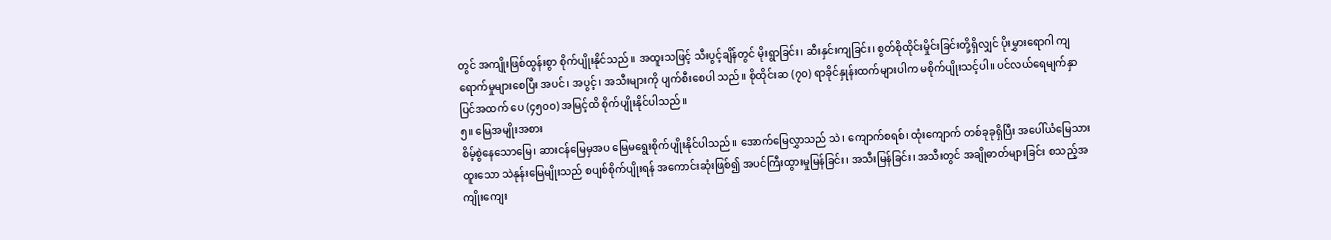တွင် အကျိုးဖြစ်ထွန်းစွာ စိုက်ပျိုးနိုင်သည်။ အထူးသဖြင့် သီးပွင့်ချိန်တွင် မိုးရွာခြင်း၊ ဆီးနှင်းကျခြင်း၊ စွတ်စိုထိုင်းမှိုင်းခြင်းတို့ရှိလျှင် ပိုးမွှားရောဂါ ကျရောက်မှုများစေပြီး အပင်၊ အပွင့်၊ အသီးများကို ပျက်စီးစေပါ သည်။ စိုထိုင်းဆ (၇၀) ရာခိုင်နှုန်းထက်များပါက မစိုက်ပျိုးသင့်ပါ။ ပင်လယ်ရေမျက်နှာပြင်အထက် ပေ (၄၅၀၀) အမြင့်ထိ စိုက်ပျိုးနိုင်ပါသည်။
၅။ မြေအမျိုးအစား
စိမ့်စွဲနေသောမြေ၊ ဆားငန်မြေမှအပ မြေမရွေးစိုက်ပျိုးနိုင်ပါသည်။ အောက်မြေလွှာသည် သဲ၊ ကျောက်စရစ်၊ ထုံးကျောက် တစ်ခုခုရှိပြီး အပေါ်ယံမြေသားထူးသော သဲနုန်းမြေမျိုးသည် စပျစ်စိုက်ပျိုးရန် အကောင်းဆုံးဖြစ်၍ အပင်ကြီးထွားမှုမြန်ခြင်း၊ အသီးမြန်ခြင်း၊ အသီးတွင် အချိုဓာတ်များခြင်း စသည့်အကျိုးကျေး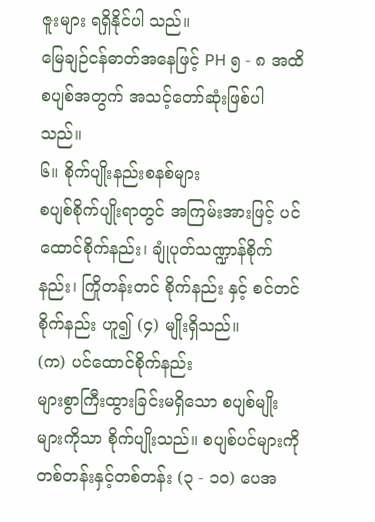ဇူးများ ရရှိနိုင်ပါ သည်။
မြေချဉ်ငန်ဓာတ်အနေဖြင့် PH ၅ - ၈ အထိ စပျစ်အတွက် အသင့်တော်ဆုံးဖြစ်ပါသည်။
၆။ စိုက်ပျိုးနည်းစနစ်များ
စပျစ်စိုက်ပျိုးရာတွင် အကြမ်းအားဖြင့် ပင်ထောင်စိုက်နည်း၊ ချုံပုတ်သဏ္ဍာန်စိုက်နည်း၊ ကြိုတန်းတင် စိုက်နည်း နှင့် စင်တင်စိုက်နည်း ဟူ၍ (၄) မျိုးရှိသည်။
(က) ပင်ထောင်စိုက်နည်း
များစွာကြီးထွားခြင်းမရှိသော စပျစ်မျိုးများကိုသာ စိုက်ပျိုးသည်။ စပျစ်ပင်များကို တစ်တန်းနှင့်တစ်တန်း (၃ - ၁၀) ပေအ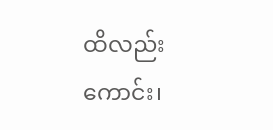ထိလည်းကောင်း၊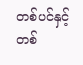တစ်ပင်နှင့်တစ်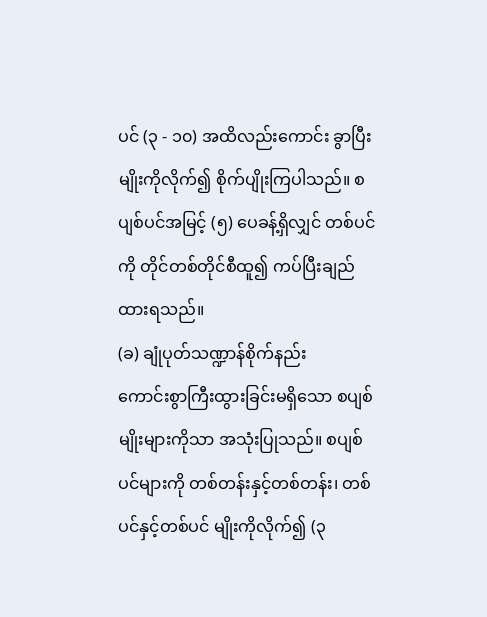ပင် (၃ - ၁၀) အထိလည်းကောင်း ခွာပြီး မျိုးကိုလိုက်၍ စိုက်ပျိုးကြပါသည်။ စပျစ်ပင်အမြင့် (၅) ပေခန့်ရှိလျှင် တစ်ပင်ကို တိုင်တစ်တိုင်စီထူ၍ ကပ်ပြီးချည်ထားရသည်။
(ခ) ချုံပုတ်သဏ္ဍာန်စိုက်နည်း
ကောင်းစွာကြီးထွားခြင်းမရှိသော စပျစ်မျိုးများကိုသာ အသုံးပြုသည်။ စပျစ်ပင်များကို တစ်တန်းနှင့်တစ်တန်း၊ တစ်ပင်နှင့်တစ်ပင် မျိုးကိုလိုက်၍ (၃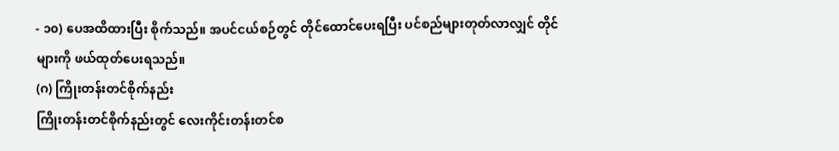- ၁၀) ပေအထိထားပြီး စိုက်သည်။ အပင်ငယ်စဉ်တွင် တိုင်ထောင်ပေးရပြီး ပင်စည်များတုတ်လာလျှင် တိုင်များကို ဖယ်ထုတ်ပေးရသည်။
(ဂ) ကြိုးတန်းတင်စိုက်နည်း
ကြိုးတန်းတင်စိုက်နည်းတွင် လေးကိုင်းတန်းတင်စ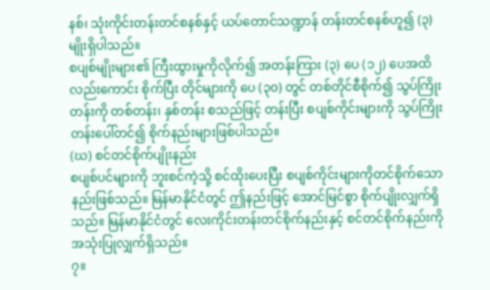နစ်၊ သုံးကိုင်းတန်းတင်စနစ်နှင့် ယပ်တောင်သဏ္ဍာန် တန်းတင်စနစ်ဟူ၍ (၃) မျိုးရှိပါသည်။
စပျစ်မျိုးများ၏ ကြီးထွားမှုကိုလိုက်၍ အတန်းကြား (၃) ပေ (၁၂) ပေအထိလည်းကောင်း စိုက်ပြီး တိုင်များကို ပေ (၃၀) တွင် တစ်တိုင်စီစိုက်၍ သွပ်ကြိုးတန်းကို တစ်တန်း၊ နှစ်တန်း စသည်ဖြင့် တန်းပြီး စပျစ်ကိုင်းများကို သွပ်ကြိုးတန်းပေါ်တင်၍ စိုက်နည်းများဖြစ်ပါသည်။
(ဃ) စင်တင်စိုက်ပျိုးနည်း
စပျစ်ပင်များကို ဘူးစင်ကဲ့သို့ စင်ထိုးပေးပြီး စပျစ်ကိုင်းများကိုတင်စိုက်သောနည်းဖြစ်သည်။ မြန်မာနိုင်ငံတွင် ဤနည်းဖြင့် အောင်မြင်စွာ စိုက်ပျိုးလျှက်ရှိသည်။ မြန်မာနိုင်ငံတွင် လေးကိုင်းတန်းတင်စိုက်နည်းနှင့် စင်တင်စိုက်နည်းကို အသုံးပြုလျှက်ရှိသည်။
၇။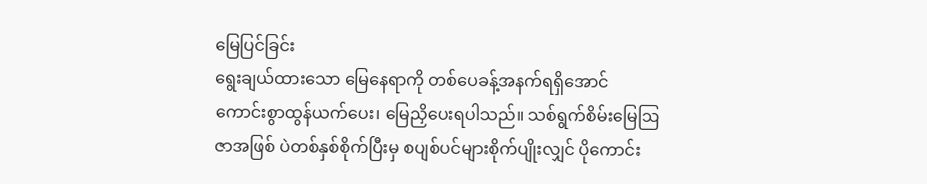မြေပြင်ခြင်း
ရွေးချယ်ထားသော မြေနေရာကို တစ်ပေခန့်အနက်ရရှိအောင် ကောင်းစွာထွန်ယက်ပေး၊ မြေညှိပေးရပါသည်။ သစ်ရွက်စိမ်းမြေဩဇာအဖြစ် ပဲတစ်နှစ်စိုက်ပြီးမှ စပျစ်ပင်များစိုက်ပျိုးလျှင် ပိုကောင်း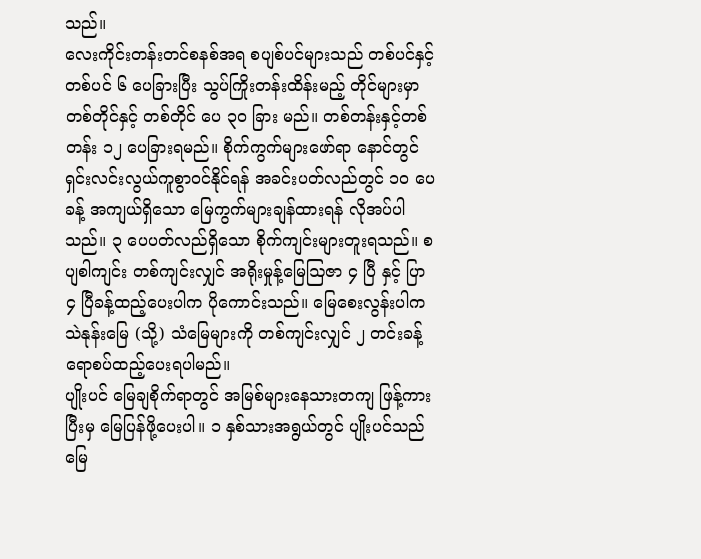သည်။
လေးကိုင်းတန်းတင်စနစ်အရ စပျစ်ပင်များသည် တစ်ပင်နှင့်တစ်ပင် ၆ ပေခြားပြီး သွပ်ကြိုးတန်းထိန်းမည့် တိုင်များမှာ တစ်တိုင်နှင့် တစ်တိုင် ပေ ၃၀ ခြား မည်။ တစ်တန်းနှင့်တစ်တန်း ၁၂ ပေခြားရမည်။ စိုက်ကွက်များဖော်ရာ နောင်တွင်ရှင်းလင်းလွယ်ကူစွာဝင်နိုင်ရန် အခင်းပတ်လည်တွင် ၁၀ ပေခန့် အကျယ်ရှိသော မြေကွက်များချန်ထားရန် လိုအပ်ပါသည်။ ၃ ပေပတ်လည်ရှိသော စိုက်ကျင်းများတူးရသည်။ စပျစါကျင်း တစ်ကျင်းလျှင် အရိုးမှုန့်မြေဩဇာ ၄ ပြီ နှင့် ပြာ ၄ ပြီခန့်ထည့်ပေးပါက ပိုကောင်းသည်။ မြေစေးလွန်းပါက သဲနုန်းမြေ (သို့) သံမြေများကို တစ်ကျင်းလျှင် ၂ တင်းခန့် ရောစပ်ထည့်ပေးရပါမည်။
ပျိုးပင် မြေချစိုက်ရာတွင် အမြစ်များနေသားတကျ ဖြန့်ကားပြီးမှ မြေပြန်ဖို့ပေးပါ။ ၁ နှစ်သားအရွယ်တွင် ပျိုးပင်သည် မြေ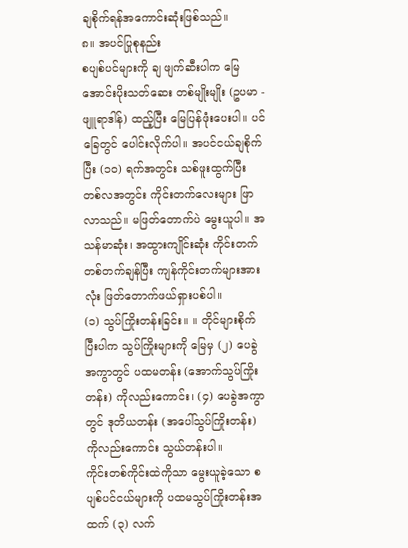ချစိုက်ရန်အကောင်းဆုံးဖြစ်သည်။
၈။ အပင်ပြုစုနည်း
စပျစ်ပင်များကို ချ ဖျက်ဆီးပါက မြေအောင်းပိုးသတ်ဆေး တစ်မျိုးမျိုး (ဥပမာ - ဖျူရာဒါန်) ထည့်ပြီး မြေပြန်ဖုံးပေးပါ။ ပင်ခြေတွင် ပေါင်းလိုက်ပါ။ အပင်ငယ်ချစိုက်ပြီး (၁၀) ရက်အတွင်း သစ်ဖူးထွက်ပြီး တစ်လအတွင်း ကိုင်းတက်လေးများ ဖြာလာသည်။ မဖြတ်တောက်ပဲ မွေးယူပါ။ အသန်မာဆုံး၊ အထွားကျိုင်းဆုံး ကိုင်းတက်တစ်တက်ချန်ပြီး ကျန်ကိုင်းတက်များအားလုံး ဖြတ်တောက်ဖယ်ရှားပစ်ပါ။
(၁) သွပ်ကြိုးတန်းခြင်း။ ။ တိုင်များစိုက်ပြီးပါက သွပ်ကြိုးများကို မြေမှ (၂) ပေခွဲ အကွာတွင် ပထမတန်း (အောက်သွပ်ကြိုးတန်း) ကိုလည်းကောင်း၊ (၄) ပေခွဲအကွာတွင် ဒုတိယတန်း (အပေါ်သွပ်ကြိုးတန်း) ကိုလည်းကောင်း သွယ်တန်းပါ။
ကိုင်းတစ်ကိုင်းထဲကိုသာ မွေးယူခဲ့သော စပျစ်ပင်ငယ်များကို ပထမသွပ်ကြိုးတန်းအထက် (၃) လက်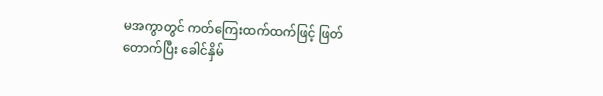မအကွာတွင် ကတ်ကြေးထက်ထက်ဖြင့် ဖြတ်တောက်ပြီး ခေါင်နှိမ်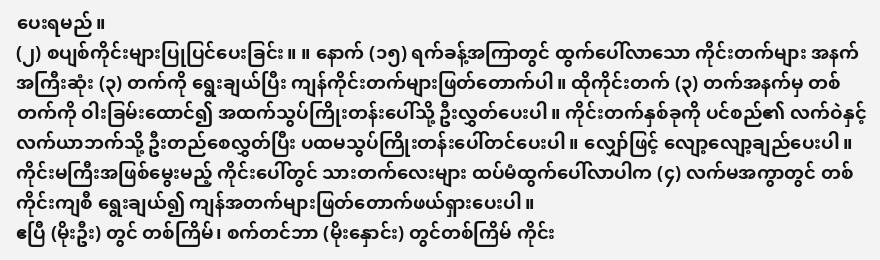ပေးရမည်။
(၂) စပျစ်ကိုင်းများပြုပြင်ပေးခြင်း။ ။ နောက် (၁၅) ရက်ခန့်အကြာတွင် ထွက်ပေါ်လာသော ကိုင်းတက်များ အနက် အကြီးဆုံး (၃) တက်ကို ရွေးချယ်ပြီး ကျန်ကိုင်းတက်များဖြတ်တောက်ပါ။ ထိုကိုင်းတက် (၃) တက်အနက်မှ တစ်တက်ကို ဝါးခြမ်းထောင်၍ အထက်သွပ်ကြိုးတန်းပေါ်သို့ ဦးလွှတ်ပေးပါ။ ကိုင်းတက်နှစ်ခုကို ပင်စည်၏ လက်ဝဲနှင့် လက်ယာဘက်သို့ ဦးတည်စေလွှတ်ပြီး ပထမသွပ်ကြိုးတန်းပေါ်တင်ပေးပါ။ လျှော်ဖြင့် လျော့လျော့ချည်ပေးပါ။
ကိုင်းမကြီးအဖြစ်မွေးမည့် ကိုင်းပေါ်တွင် သားတက်လေးများ ထပ်မံထွက်ပေါ်လာပါက (၄) လက်မအကွာတွင် တစ်ကိုင်းကျစီ ရွေးချယ်၍ ကျန်အတက်များဖြတ်တောက်ဖယ်ရှားပေးပါ။
ဧပြီ (မိုးဦး) တွင် တစ်ကြိမ်၊ စက်တင်ဘာ (မိုးနှောင်း) တွင်တစ်ကြိမ် ကိုင်း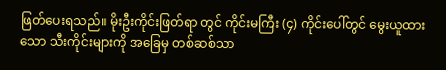ဖြတ်ပေးရသည်။ မိုးဦးကိုင်းဖြတ်ရာ တွင် ကိုင်းမကြီး (၄) ကိုင်းပေါ်တွင် မွေးယူထားသော သီးကိုင်းများကို အခြေမှ တစ်ဆစ်သာ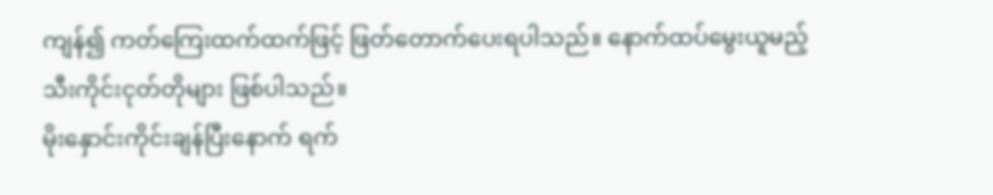ကျန်၍ ကတ်ကြေးထက်ထက်ဖြင့် ဖြတ်တောက်ပေးရပါသည်။ နောက်ထပ်မွေးယူမည့် သီးကိုင်းငုတ်တိုများ ဖြစ်ပါသည်။
မိုးနှောင်းကိုင်းချန်ပြီးနောက် ရက်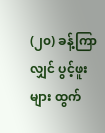(၂၀) ခန့်ကြာလျှင် ပွင့်ဖူးများ ထွက်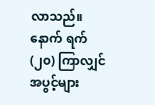လာသည်။ နောက် ရက် (၂၀) ကြာလျှင် အပွင့်များ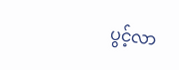ပွင့်လာ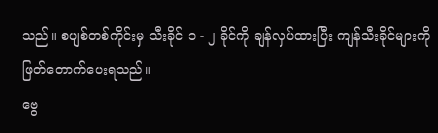သည်။ စပျစ်တစ်ကိုင်းမှ သီးခိုင် ၁ - ၂ ခိုင်ကို ချန်လှပ်ထားပြီး ကျန်သီးခိုင်များကို ဖြတ်တောက်ပေးရသည်။
ဗွေ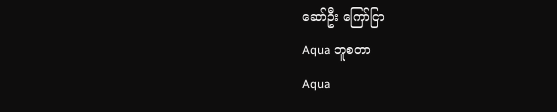ဆော်ဦး ကြော်ငြာ
Aqua ဘူစတာ
Aqua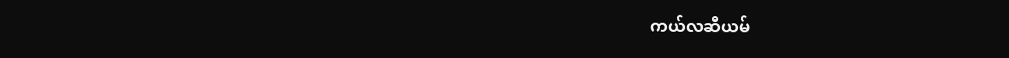ကယ်လဆီယမ်